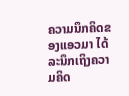ຄວາມນຶກຄິດຂອງແອວມາ ໄດ້ລະນຶກເຖິງຄວາມຄິດ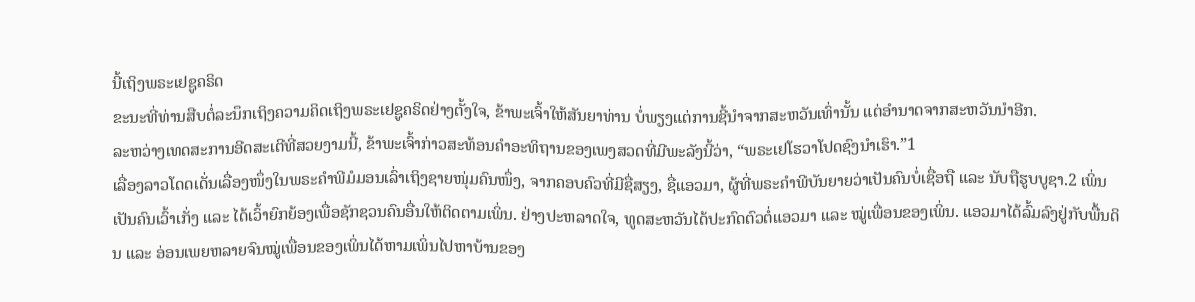ນີ້ເຖິງພຣະເຢຊູຄຣິດ
ຂະນະທີ່ທ່ານສືບຕໍ່ລະນຶກເຖິງຄວາມຄິດເຖິງພຣະເຢຊູຄຣິດຢ່າງຕັ້ງໃຈ, ຂ້າພະເຈົ້າໃຫ້ສັນຍາທ່ານ ບໍ່ພຽງແຕ່ການຊີ້ນຳຈາກສະຫວັນເທົ່ານັ້ນ ແຕ່ອຳນາດຈາກສະຫວັນນຳອີກ.
ລະຫວ່າງເທດສະການອີດສະເຕີທີ່ສວຍງາມນີ້, ຂ້າພະເຈົ້າກ່າວສະທ້ອນຄຳອະທິຖານຂອງເພງສວດທີ່ມີພະລັງນີ້ວ່າ, “ພຣະເຢໂຮວາໂປດຊົງນຳເຮົາ.”1
ເລື່ອງລາວໂດດເດັ່ນເລື່ອງໜຶ່ງໃນພຣະຄຳພີມໍມອນເລົ່າເຖິງຊາຍໜຸ່ມຄົນໜຶ່ງ, ຈາກຄອບຄົວທີ່ມີຊື່ສຽງ, ຊື່ແອວມາ, ຜູ້ທີ່ພຣະຄຳພີບັນຍາຍວ່າເປັນຄົນບໍ່ເຊື່ອຖື ແລະ ນັບຖືຮູບບູຊາ.2 ເພິ່ນເປັນຄົນເວົ້າເກັ່ງ ແລະ ໄດ້ເວົ້າຍົກຍ້ອງເພື່ອຊັກຊວນຄົນອື່ນໃຫ້ຕິດຕາມເພິ່ນ. ຢ່າງປະຫລາດໃຈ, ທູດສະຫວັນໄດ້ປະກົດຕົວຕໍ່ແອວມາ ແລະ ໝູ່ເພື່ອນຂອງເພິ່ນ. ແອວມາໄດ້ລົ້ມລົງຢູ່ກັບພື້ນດິນ ແລະ ອ່ອນເພຍຫລາຍຈົນໝູ່ເພື່ອນຂອງເພິ່ນໄດ້ຫາມເພິ່ນໄປຫາບ້ານຂອງ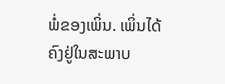ພໍ່ຂອງເພິ່ນ. ເພິ່ນໄດ້ຄົງຢູ່ໃນສະພາບ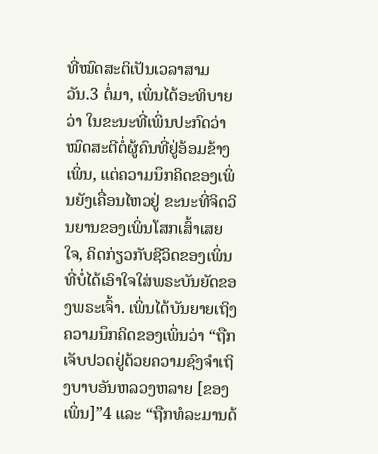ທີ່ໝົດສະຕິເປັນເວລາສາມວັນ.3 ຕໍ່ມາ, ເພິ່ນໄດ້ອະທິບາຍວ່າ ໃນຂະນະທີ່ເພິ່ນປະກົດວ່າໝົດສະຕີຕໍ່ຜູ້ຄົນທີ່ຢູ່ອ້ອມຂ້າງເພິ່ນ, ແຕ່ຄວາມນຶກຄິດຂອງເພິ່ນຍັງເຄື່ອນໄຫວຢູ່ ຂະນະທີ່ຈິດວິນຍານຂອງເພິ່ນໂສກເສົ້າເສຍໃຈ, ຄິດກ່ຽວກັບຊີວິດຂອງເພິ່ນທີ່ບໍ່ໄດ້ເອົາໃຈໃສ່ພຣະບັນຍັດຂອງພຣະເຈົ້າ. ເພິ່ນໄດ້ບັນຍາຍເຖິງຄວາມນຶກຄິດຂອງເພິ່ນວ່າ “ຖືກເຈັບປວດຢູ່ດ້ວຍຄວາມຊົງຈຳເຖິງບາບອັນຫລວງຫລາຍ [ຂອງເພິ່ນ]”4 ແລະ “ຖືກທໍລະມານດ້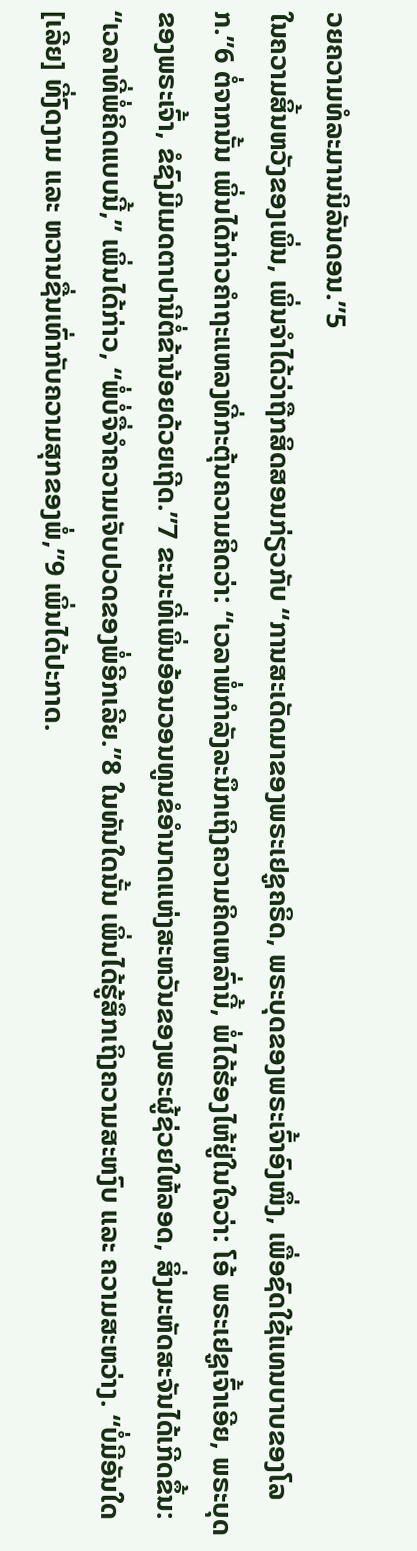ວຍຄວາມທໍລະມານນິລັນດອນ.”5
ໃນຄວາມສິ້ນຫວັງຂອງເພິ່ນ, ເພິ່ນຈຳໄດ້ວ່າຖືກສິດສອນກ່ຽວກັບ “ການສະເດັດມາຂອງພຣະເຢຊູຄຣິດ, ພຣະບຸດຂອງພຣະເຈົ້າອົງໜຶ່ງ, ເພື່ອຊົດໃຊ້ແທນບາບຂອງໂລກ.”6 ຕໍ່ຈາກນັ້ນ ເພິ່ນໄດ້ກ່າວຄຳຖະແຫລງທີ່ກະຕຸ້ນຄວາມຄິດວ່າ: “ເວລາພໍ່ກຳລັງລະນຶກເຖິງຄວາມຄິດເຫລົ່ານີ້, ພໍ່ໄດ້ຮ້ອງໄຫ້ຢູ່ໃນໃຈວ່າ: ໂອ້ ພຣະເຢຊູເຈົ້າເອີຍ, ພຣະບຸດຂອງພຣະເຈົ້າ, ຂໍຊົງມີເມດຕາປານີຕໍ່ຂ້ານ້ອຍດ້ວຍເຖີດ.”7 ຂະນະທີ່ເພິ່ນອ້ອນວອນທູນຂໍອຳນາດແຫ່ງສະຫວັນຂອງພຣະຜູ້ຊ່ວຍໃຫ້ລອດ, ສິ່ງມະຫັດສະຈັນໄດ້ເກີດຂຶ້ນ: “ເວລາທີ່ພໍ່ຄິດແບບນີ້,” ເພິ່ນໄດ້ກ່າວ, “ພໍ່ບໍ່ຈື່ຈຳຄວາມເຈັບປວດຂອງພໍ່ອີກເລີຍ.”8 ໃນທັນໃດນັ້ນ ເພິ່ນໄດ້ຮູ້ສຶກເຖິງຄວາມສະຫງົບ ແລະ ຄວາມສະຫວ່າງ. “ບໍ່ມີອັນໃດ [ເລີຍ] ທີ່ງົດງາມ ແລະ ຫວານຊື່ນເທົ່າກັບຄວາມສຸກຂອງພໍ່,”9 ເພິ່ນໄດ້ປະກາດ.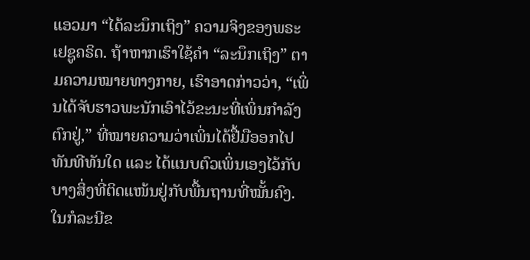ແອວມາ “ໄດ້ລະນຶກເຖິງ” ຄວາມຈິງຂອງພຣະເຢຊູຄຣິດ. ຖ້າຫາກເຮົາໃຊ້ຄຳ “ລະນຶກເຖິງ” ຕາມຄວາມໝາຍທາງກາຍ, ເຮົາອາດກ່າວວ່າ, “ເພິ່ນໄດ້ຈັບຮາວພະນັກເອົາໄວ້ຂະນະທີ່ເພິ່ນກຳລັງຕົກຢູ່,” ທີ່ໝາຍຄວາມວ່າເພິ່ນໄດ້ຢື້ມືອອກໄປທັນທີທັນໃດ ແລະ ໄດ້ແນບຕົວເພິ່ນເອງໄວ້ກັບບາງສິ່ງທີ່ຕິດແໜ້ນຢູ່ກັບພື້ນຖານທີ່ໝັ້ນຄົງ.
ໃນກໍລະນີຂ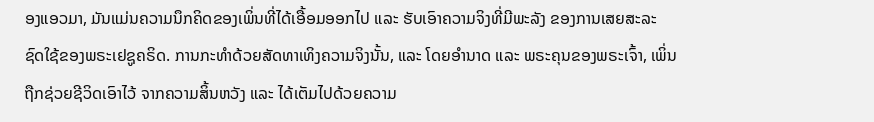ອງແອວມາ, ມັນແມ່ນຄວາມນຶກຄິດຂອງເພິ່ນທີ່ໄດ້ເອື້ອມອອກໄປ ແລະ ຮັບເອົາຄວາມຈິງທີ່ມີພະລັງ ຂອງການເສຍສະລະຊົດໃຊ້ຂອງພຣະເຢຊູຄຣິດ. ການກະທຳດ້ວຍສັດທາເທິງຄວາມຈິງນັ້ນ, ແລະ ໂດຍອຳນາດ ແລະ ພຣະຄຸນຂອງພຣະເຈົ້າ, ເພິ່ນຖືກຊ່ວຍຊີວິດເອົາໄວ້ ຈາກຄວາມສິ້ນຫວັງ ແລະ ໄດ້ເຕັມໄປດ້ວຍຄວາມ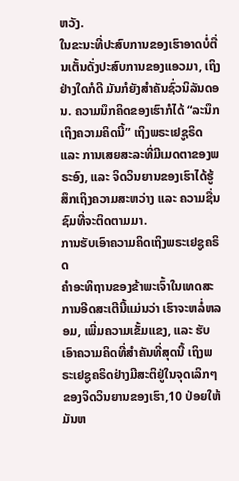ຫວັງ.
ໃນຂະນະທີ່ປະສົບການຂອງເຮົາອາດບໍ່ຕື່ນເຕັ້ນດັ່ງປະສົບການຂອງແອວມາ, ເຖິງຢ່າງໃດກໍດີ ມັນກໍຍັງສຳຄັນຊົ່ວນິລັນດອນ. ຄວາມນຶກຄິດຂອງເຮົາກໍໄດ້ “ລະນຶກເຖິງຄວາມຄິດນີ້” ເຖິງພຣະເຢຊູຣິດ ແລະ ການເສຍສະລະທີ່ມີເມດຕາຂອງພຣະອົງ, ແລະ ຈິດວິນຍານຂອງເຮົາໄດ້ຮູ້ສຶກເຖິງຄວາມສະຫວ່າງ ແລະ ຄວາມຊື່ນຊົມທີ່ຈະຕິດຕາມມາ.
ການຮັບເອົາຄວາມຄິດເຖິງພຣະເຢຊູຄຣິດ
ຄຳອະທິຖານຂອງຂ້າພະເຈົ້າໃນເທດສະການອີດສະເຕີນີ້ແມ່ນວ່າ ເຮົາຈະຫລໍ່ຫລອມ, ເພີ່ມຄວາມເຂັ້ມແຂງ, ແລະ ຮັບເອົາຄວາມຄິດທີ່ສຳຄັນທີ່ສຸດນີ້ ເຖິງພຣະເຢຊູຄຣິດຢ່າງມີສະຕິຢູ່ໃນຈຸດເລິກໆຂອງຈິດວິນຍານຂອງເຮົາ,10 ປ່ອຍໃຫ້ມັນຫ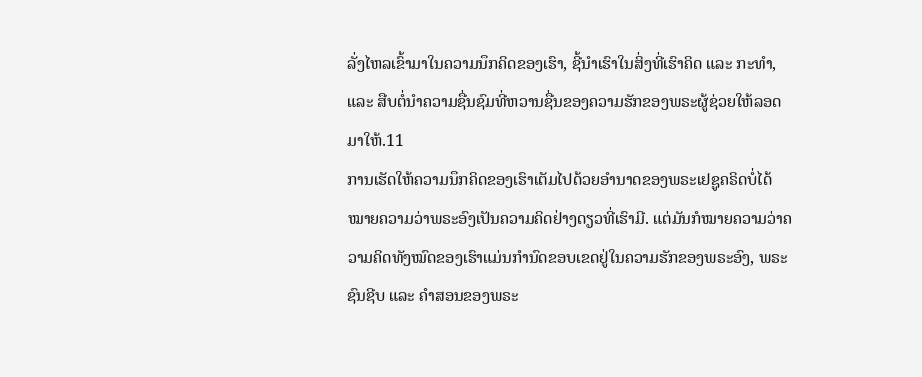ລັ່ງໄຫລເຂົ້າມາໃນຄວາມນຶກຄິດຂອງເຮົາ, ຊີ້ນຳເຮົາໃນສິ່ງທີ່ເຮົາຄິດ ແລະ ກະທຳ, ແລະ ສືບຕໍ່ນຳຄວາມຊື່ນຊົມທີ່ຫວານຊື່ນຂອງຄວາມຮັກຂອງພຣະຜູ້ຊ່ວຍໃຫ້ລອດມາໃຫ້.11
ການເຮັດໃຫ້ຄວາມນຶກຄິດຂອງເຮົາເຕັມໄປດ້ວຍອຳນາດຂອງພຣະເຢຊູຄຣິດບໍ່ໄດ້ໝາຍຄວາມວ່າພຣະອົງເປັນຄວາມຄິດຢ່າງດຽວທີ່ເຮົາມີ. ແຕ່ມັນກໍໝາຍຄວາມວ່າຄວາມຄິດທັງໝົດຂອງເຮົາແມ່ນກຳນົດຂອບເຂດຢູ່ໃນຄວາມຮັກຂອງພຣະອົງ, ພຣະຊົນຊີບ ແລະ ຄຳສອນຂອງພຣະ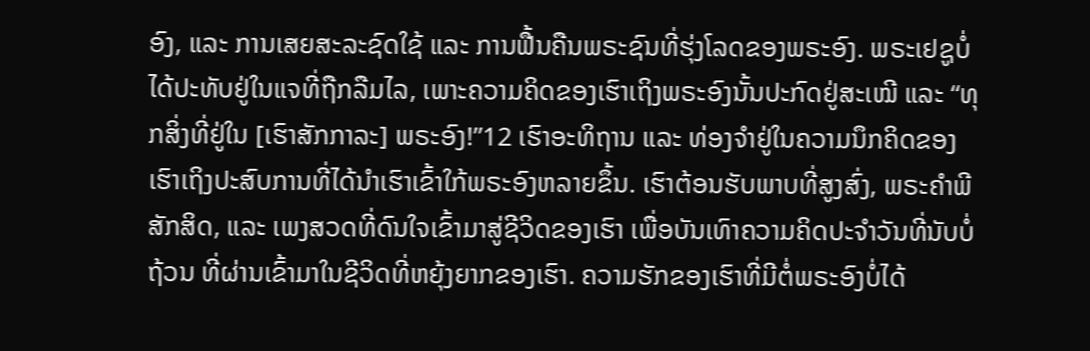ອົງ, ແລະ ການເສຍສະລະຊົດໃຊ້ ແລະ ການຟື້ນຄືນພຣະຊົນທີ່ຮຸ່ງໂລດຂອງພຣະອົງ. ພຣະເຢຊູບໍ່ໄດ້ປະທັບຢູ່ໃນແຈທີ່ຖືກລືມໄລ, ເພາະຄວາມຄິດຂອງເຮົາເຖິງພຣະອົງນັ້ນປະກົດຢູ່ສະເໝີ ແລະ “ທຸກສິ່ງທີ່ຢູ່ໃນ [ເຮົາສັກກາລະ] ພຣະອົງ!”12 ເຮົາອະທິຖານ ແລະ ທ່ອງຈຳຢູ່ໃນຄວາມນຶກຄິດຂອງເຮົາເຖິງປະສົບການທີ່ໄດ້ນຳເຮົາເຂົ້າໃກ້ພຣະອົງຫລາຍຂຶ້ນ. ເຮົາຕ້ອນຮັບພາບທີ່ສູງສົ່ງ, ພຣະຄຳພີສັກສິດ, ແລະ ເພງສວດທີ່ດົນໃຈເຂົ້າມາສູ່ຊີວິດຂອງເຮົາ ເພື່ອບັນເທົາຄວາມຄິດປະຈຳວັນທີ່ນັບບໍ່ຖ້ວນ ທີ່ຜ່ານເຂົ້າມາໃນຊີວິດທີ່ຫຍຸ້ງຍາກຂອງເຮົາ. ຄວາມຮັກຂອງເຮົາທີ່ມີຕໍ່ພຣະອົງບໍ່ໄດ້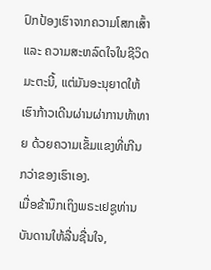ປົກປ້ອງເຮົາຈາກຄວາມໂສກເສົ້າ ແລະ ຄວາມສະຫລົດໃຈໃນຊີວິດມະຕະນີ້, ແຕ່ມັນອະນຸຍາດໃຫ້ເຮົາກ້າວເດີນຜ່ານຜ່າການທ້າທາຍ ດ້ວຍຄວາມເຂັ້ມແຂງທີ່ເກີນກວ່າຂອງເຮົາເອງ.
ເມື່ອຂ້ານຶກເຖິງພຣະເຢຊູທ່ານ
ບັນດານໃຫ້ລື່ນຊື່ນໃຈ,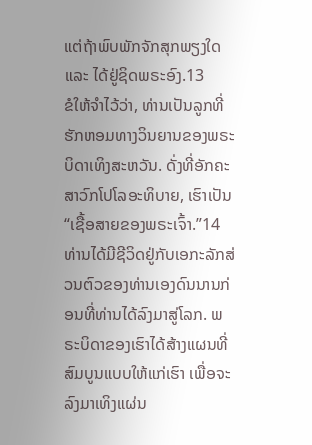ແຕ່ຖ້າພົບພັກຈັກສຸກພຽງໃດ
ແລະ ໄດ້ຢູ່ຊິດພຣະອົງ.13
ຂໍໃຫ້ຈຳໄວ້ວ່າ, ທ່ານເປັນລູກທີ່ຮັກຫອມທາງວິນຍານຂອງພຣະບິດາເທິງສະຫວັນ. ດັ່ງທີ່ອັກຄະສາວົກໂປໂລອະທິບາຍ, ເຮົາເປັນ “ເຊື້ອສາຍຂອງພຣະເຈົ້າ.”14 ທ່ານໄດ້ມີຊີວິດຢູ່ກັບເອກະລັກສ່ວນຕົວຂອງທ່ານເອງດົນນານກ່ອນທີ່ທ່ານໄດ້ລົງມາສູ່ໂລກ. ພຣະບິດາຂອງເຮົາໄດ້ສ້າງແຜນທີ່ສົມບູນແບບໃຫ້ແກ່ເຮົາ ເພື່ອຈະລົງມາເທິງແຜ່ນ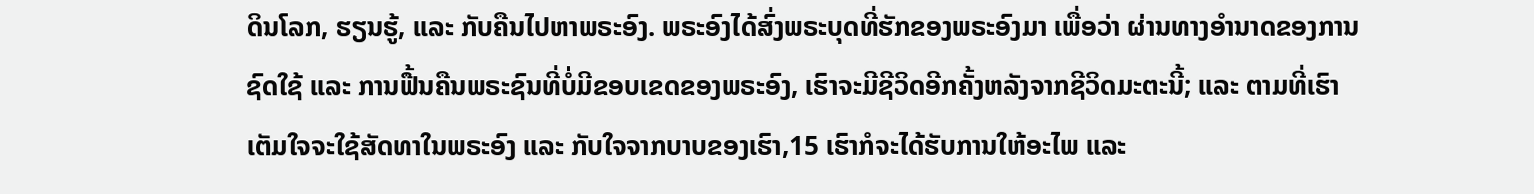ດິນໂລກ, ຮຽນຮູ້, ແລະ ກັບຄືນໄປຫາພຣະອົງ. ພຣະອົງໄດ້ສົ່ງພຣະບຸດທີ່ຮັກຂອງພຣະອົງມາ ເພື່ອວ່າ ຜ່ານທາງອຳນາດຂອງການຊົດໃຊ້ ແລະ ການຟື້ນຄືນພຣະຊົນທີ່ບໍ່ມີຂອບເຂດຂອງພຣະອົງ, ເຮົາຈະມີຊີວິດອີກຄັ້ງຫລັງຈາກຊີວິດມະຕະນີ້; ແລະ ຕາມທີ່ເຮົາເຕັມໃຈຈະໃຊ້ສັດທາໃນພຣະອົງ ແລະ ກັບໃຈຈາກບາບຂອງເຮົາ,15 ເຮົາກໍຈະໄດ້ຮັບການໃຫ້ອະໄພ ແລະ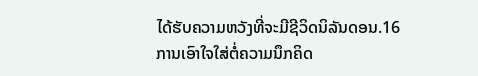ໄດ້ຮັບຄວາມຫວັງທີ່ຈະມີຊີວິດນິລັນດອນ.16
ການເອົາໃຈໃສ່ຕໍ່ຄວາມນຶກຄິດ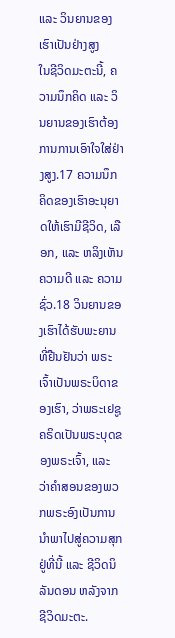ແລະ ວິນຍານຂອງເຮົາເປັນຢ່າງສູງ
ໃນຊີວິດມະຕະນີ້, ຄວາມນຶກຄິດ ແລະ ວິນຍານຂອງເຮົາຕ້ອງການການເອົາໃຈໃສ່ຢ່າງສູງ.17 ຄວາມນຶກຄິດຂອງເຮົາອະນຸຍາດໃຫ້ເຮົາມີຊີວິດ, ເລືອກ, ແລະ ຫລິງເຫັນຄວາມດີ ແລະ ຄວາມຊົ່ວ.18 ວິນຍານຂອງເຮົາໄດ້ຮັບພະຍານທີ່ຢືນຢັນວ່າ ພຣະເຈົ້າເປັນພຣະບິດາຂອງເຮົາ, ວ່າພຣະເຢຊູຄຣິດເປັນພຣະບຸດຂອງພຣະເຈົ້າ, ແລະ ວ່າຄຳສອນຂອງພວກພຣະອົງເປັນການນຳພາໄປສູ່ຄວາມສຸກຢູ່ທີ່ນີ້ ແລະ ຊີວິດນິລັນດອນ ຫລັງຈາກຊີວິດມະຕະ.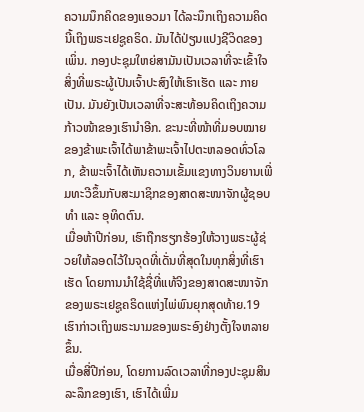ຄວາມນຶກຄິດຂອງແອວມາ ໄດ້ລະນຶກເຖິງຄວາມຄິດນີ້ເຖິງພຣະເຢຊູຄຣິດ. ມັນໄດ້ປ່ຽນແປງຊີວິດຂອງເພິ່ນ. ກອງປະຊຸມໃຫຍ່ສາມັນເປັນເວລາທີ່ຈະເຂົ້າໃຈ ສິ່ງທີ່ພຣະຜູ້ເປັນເຈົ້າປະສົງໃຫ້ເຮົາເຮັດ ແລະ ກາຍເປັນ. ມັນຍັງເປັນເວລາທີ່ຈະສະທ້ອນຄິດເຖິງຄວາມກ້າວໜ້າຂອງເຮົານຳອີກ. ຂະນະທີ່ໜ້າທີ່ມອບໝາຍຂອງຂ້າພະເຈົ້າໄດ້ພາຂ້າພະເຈົ້າໄປຕະຫລອດທົ່ວໂລກ, ຂ້າພະເຈົ້າໄດ້ເຫັນຄວາມເຂັ້ມແຂງທາງວິນຍານເພີ່ມທະວີຂຶ້ນກັບສະມາຊິກຂອງສາດສະໜາຈັກຜູ້ຊອບທຳ ແລະ ອຸທິດຕົນ.
ເມື່ອຫ້າປີກ່ອນ, ເຮົາຖືກຮຽກຮ້ອງໃຫ້ວາງພຣະຜູ້ຊ່ວຍໃຫ້ລອດໄວ້ໃນຈຸດທີ່ເດັ່ນທີ່ສຸດໃນທຸກສິ່ງທີ່ເຮົາເຮັດ ໂດຍການນຳໃຊ້ຊື່ທີ່ແທ້ຈິງຂອງສາດສະໜາຈັກຂອງພຣະເຢຊູຄຣິດແຫ່ງໄພ່ພົນຍຸກສຸດທ້າຍ.19 ເຮົາກ່າວເຖິງພຣະນາມຂອງພຣະອົງຢ່າງຕັ້ງໃຈຫລາຍຂຶ້ນ.
ເມື່ອສີ່ປີກ່ອນ, ໂດຍການລົດເວລາທີ່ກອງປະຊຸມສິນລະລຶກຂອງເຮົາ, ເຮົາໄດ້ເພີ່ມ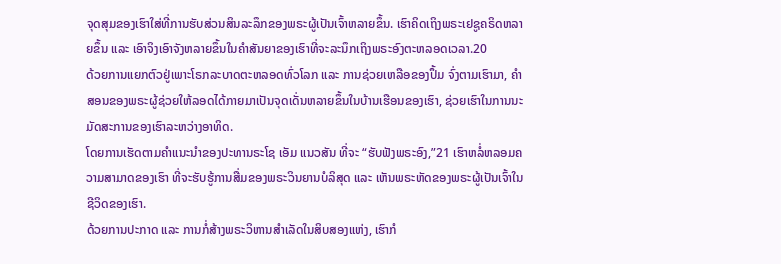ຈຸດສຸມຂອງເຮົາໃສ່ທີ່ການຮັບສ່ວນສິນລະລຶກຂອງພຣະຜູ້ເປັນເຈົ້າຫລາຍຂຶ້ນ. ເຮົາຄິດເຖິງພຣະເຢຊູຄຣິດຫລາຍຂຶ້ນ ແລະ ເອົາຈິງເອົາຈັງຫລາຍຂຶ້ນໃນຄຳສັນຍາຂອງເຮົາທີ່ຈະລະນຶກເຖິງພຣະອົງຕະຫລອດເວລາ.20
ດ້ວຍການແຍກຕົວຢູ່ເພາະໂຣກລະບາດຕະຫລອດທົ່ວໂລກ ແລະ ການຊ່ວຍເຫລືອຂອງປຶ້ມ ຈົ່ງຕາມເຮົາມາ, ຄຳສອນຂອງພຣະຜູ້ຊ່ວຍໃຫ້ລອດໄດ້ກາຍມາເປັນຈຸດເດັ່ນຫລາຍຂຶ້ນໃນບ້ານເຮືອນຂອງເຮົາ, ຊ່ວຍເຮົາໃນການນະມັດສະການຂອງເຮົາລະຫວ່າງອາທິດ.
ໂດຍການເຮັດຕາມຄຳແນະນຳຂອງປະທານຣະໂຊ ເອັມ ແນວສັນ ທີ່ຈະ “ຮັບຟັງພຣະອົງ,”21 ເຮົາຫລໍ່ຫລອມຄວາມສາມາດຂອງເຮົາ ທີ່ຈະຮັບຮູ້ການສື່ມຂອງພຣະວິນຍານບໍລິສຸດ ແລະ ເຫັນພຣະຫັດຂອງພຣະຜູ້ເປັນເຈົ້າໃນຊີວິດຂອງເຮົາ.
ດ້ວຍການປະກາດ ແລະ ການກໍ່ສ້າງພຣະວິຫານສຳເລັດໃນສິບສອງແຫ່ງ, ເຮົາກໍ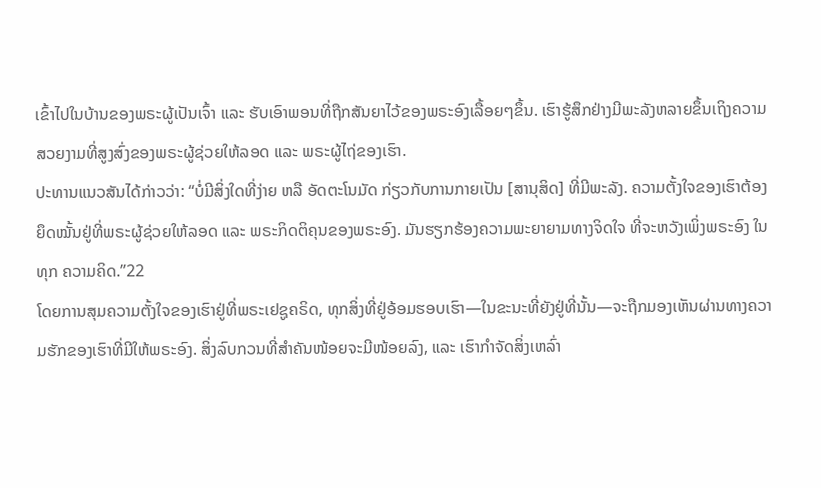ເຂົ້າໄປໃນບ້ານຂອງພຣະຜູ້ເປັນເຈົ້າ ແລະ ຮັບເອົາພອນທີ່ຖືກສັນຍາໄວ້ຂອງພຣະອົງເລື້ອຍໆຂຶ້ນ. ເຮົາຮູ້ສຶກຢ່າງມີພະລັງຫລາຍຂຶ້ນເຖິງຄວາມສວຍງາມທີ່ສູງສົ່ງຂອງພຣະຜູ້ຊ່ວຍໃຫ້ລອດ ແລະ ພຣະຜູ້ໄຖ່ຂອງເຮົາ.
ປະທານແນວສັນໄດ້ກ່າວວ່າ: “ບໍ່ມີສິ່ງໃດທີ່ງ່າຍ ຫລື ອັດຕະໂນມັດ ກ່ຽວກັບການກາຍເປັນ [ສານຸສິດ] ທີ່ມີພະລັງ. ຄວາມຕັ້ງໃຈຂອງເຮົາຕ້ອງຍຶດໝັ້ນຢູ່ທີ່ພຣະຜູ້ຊ່ວຍໃຫ້ລອດ ແລະ ພຣະກິດຕິຄຸນຂອງພຣະອົງ. ມັນຮຽກຮ້ອງຄວາມພະຍາຍາມທາງຈິດໃຈ ທີ່ຈະຫວັງເພິ່ງພຣະອົງ ໃນ ທຸກ ຄວາມຄິດ.”22
ໂດຍການສຸມຄວາມຕັ້ງໃຈຂອງເຮົາຢູ່ທີ່ພຣະເຢຊູຄຣິດ, ທຸກສິ່ງທີ່ຢູ່ອ້ອມຮອບເຮົາ—ໃນຂະນະທີ່ຍັງຢູ່ທີ່ນັ້ນ—ຈະຖືກມອງເຫັນຜ່ານທາງຄວາມຮັກຂອງເຮົາທີ່ມີໃຫ້ພຣະອົງ. ສິ່ງລົບກວນທີ່ສຳຄັນໜ້ອຍຈະມີໜ້ອຍລົງ, ແລະ ເຮົາກຳຈັດສິ່ງເຫລົ່າ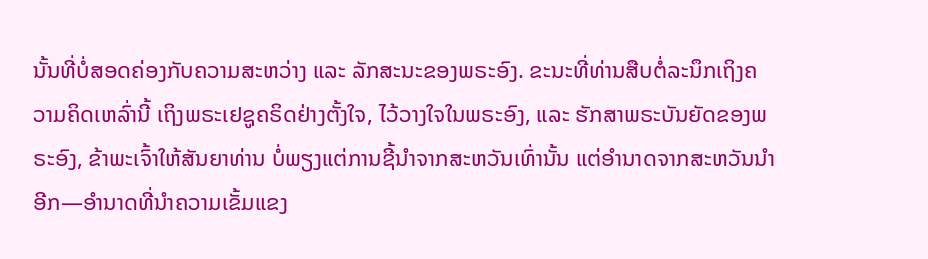ນັ້ນທີ່ບໍ່ສອດຄ່ອງກັບຄວາມສະຫວ່າງ ແລະ ລັກສະນະຂອງພຣະອົງ. ຂະນະທີ່ທ່ານສືບຕໍ່ລະນຶກເຖິງຄວາມຄິດເຫລົ່ານີ້ ເຖິງພຣະເຢຊູຄຣິດຢ່າງຕັ້ງໃຈ, ໄວ້ວາງໃຈໃນພຣະອົງ, ແລະ ຮັກສາພຣະບັນຍັດຂອງພຣະອົງ, ຂ້າພະເຈົ້າໃຫ້ສັນຍາທ່ານ ບໍ່ພຽງແຕ່ການຊີ້ນຳຈາກສະຫວັນເທົ່ານັ້ນ ແຕ່ອຳນາດຈາກສະຫວັນນຳອີກ—ອຳນາດທີ່ນຳຄວາມເຂັ້ມແຂງ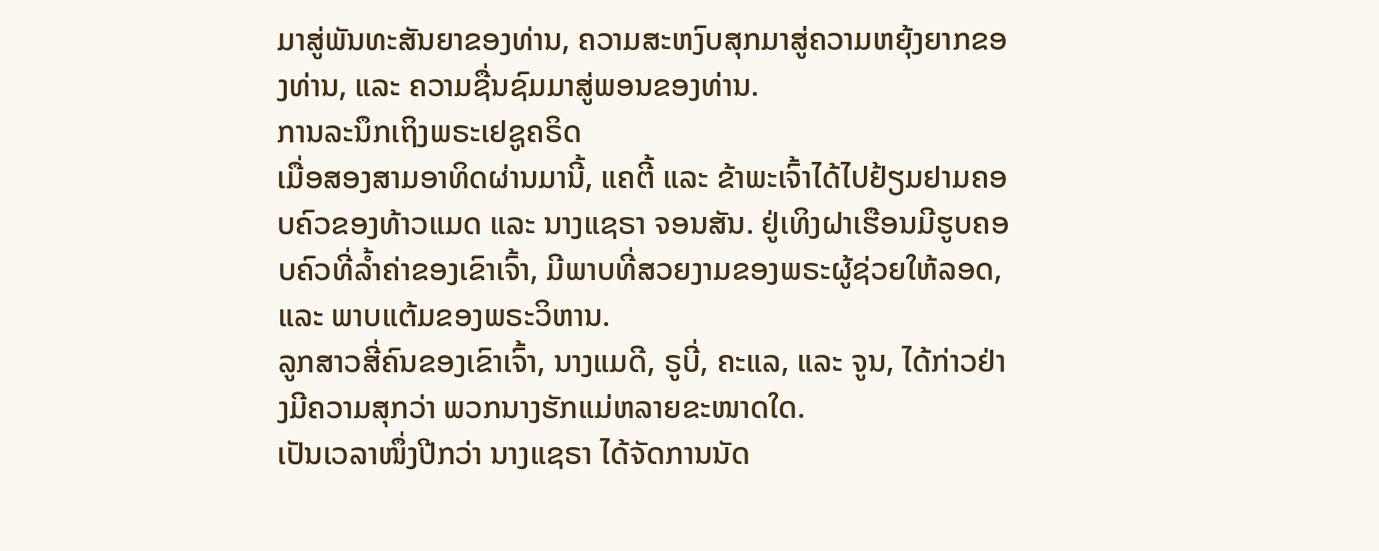ມາສູ່ພັນທະສັນຍາຂອງທ່ານ, ຄວາມສະຫງົບສຸກມາສູ່ຄວາມຫຍຸ້ງຍາກຂອງທ່ານ, ແລະ ຄວາມຊື່ນຊົມມາສູ່ພອນຂອງທ່ານ.
ການລະນຶກເຖິງພຣະເຢຊູຄຣິດ
ເມື່ອສອງສາມອາທິດຜ່ານມານີ້, ແຄຕີ້ ແລະ ຂ້າພະເຈົ້າໄດ້ໄປຢ້ຽມຢາມຄອບຄົວຂອງທ້າວແມດ ແລະ ນາງແຊຣາ ຈອນສັນ. ຢູ່ເທິງຝາເຮືອນມີຮູບຄອບຄົວທີ່ລ້ຳຄ່າຂອງເຂົາເຈົ້າ, ມີພາບທີ່ສວຍງາມຂອງພຣະຜູ້ຊ່ວຍໃຫ້ລອດ, ແລະ ພາບແຕ້ມຂອງພຣະວິຫານ.
ລູກສາວສີ່ຄົນຂອງເຂົາເຈົ້າ, ນາງແມດີ, ຣູບີ່, ຄະແລ, ແລະ ຈູນ, ໄດ້ກ່າວຢ່າງມີຄວາມສຸກວ່າ ພວກນາງຮັກແມ່ຫລາຍຂະໜາດໃດ.
ເປັນເວລາໜຶ່ງປີກວ່າ ນາງແຊຣາ ໄດ້ຈັດການນັດ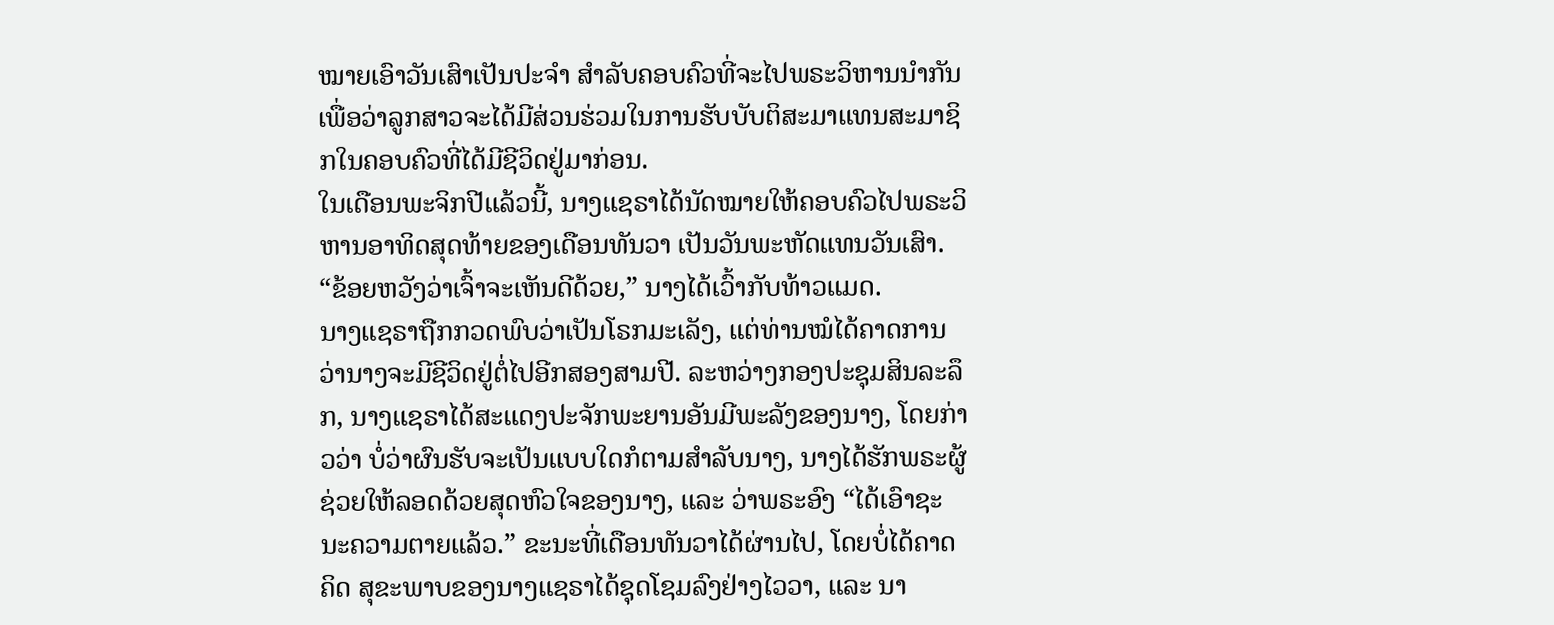ໝາຍເອົາວັນເສົາເປັນປະຈຳ ສຳລັບຄອບຄົວທີ່ຈະໄປພຣະວິຫານນຳກັນ ເພື່ອວ່າລູກສາວຈະໄດ້ມີສ່ວນຮ່ວມໃນການຮັບບັບຕິສະມາແທນສະມາຊິກໃນຄອບຄົວທີ່ໄດ້ມີຊີວິດຢູ່ມາກ່ອນ.
ໃນເດືອນພະຈິກປີແລ້ວນີ້, ນາງແຊຣາໄດ້ນັດໝາຍໃຫ້ຄອບຄົວໄປພຣະວິຫານອາທິດສຸດທ້າຍຂອງເດືອນທັນວາ ເປັນວັນພະຫັດແທນວັນເສົາ. “ຂ້ອຍຫວັງວ່າເຈົ້າຈະເຫັນດີດ້ວຍ,” ນາງໄດ້ເວົ້າກັບທ້າວແມດ.
ນາງແຊຣາຖືກກວດພົບວ່າເປັນໂຣກມະເລັງ, ແຕ່ທ່ານໝໍໄດ້ຄາດການວ່ານາງຈະມີຊີວິດຢູ່ຕໍ່ໄປອີກສອງສາມປີ. ລະຫວ່າງກອງປະຊຸມສິນລະລຶກ, ນາງແຊຣາໄດ້ສະແດງປະຈັກພະຍານອັນມີພະລັງຂອງນາງ, ໂດຍກ່າວວ່າ ບໍ່ວ່າຜົນຮັບຈະເປັນແບບໃດກໍຕາມສຳລັບນາງ, ນາງໄດ້ຮັກພຣະຜູ້ຊ່ວຍໃຫ້ລອດດ້ວຍສຸດຫົວໃຈຂອງນາງ, ແລະ ວ່າພຣະອົງ “ໄດ້ເອົາຊະນະຄວາມຕາຍແລ້ວ.” ຂະນະທີ່ເດືອນທັນວາໄດ້ຜ່ານໄປ, ໂດຍບໍ່ໄດ້ຄາດຄິດ ສຸຂະພາບຂອງນາງແຊຣາໄດ້ຊຸດໂຊມລົງຢ່າງໄວວາ, ແລະ ນາ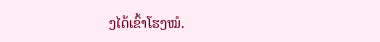ງໄດ້ເຂົ້າໂຮງໝໍ.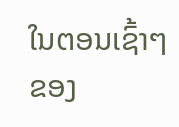ໃນຕອນເຊົ້າໆຂອງ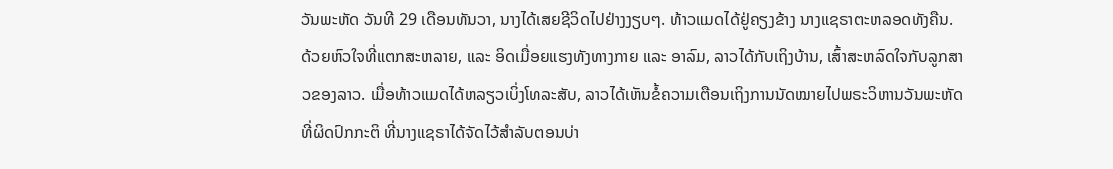ວັນພະຫັດ ວັນທີ 29 ເດືອນທັນວາ, ນາງໄດ້ເສຍຊີວິດໄປຢ່າງງຽບໆ. ທ້າວແມດໄດ້ຢູ່ຄຽງຂ້າງ ນາງແຊຣາຕະຫລອດທັງຄືນ.
ດ້ວຍຫົວໃຈທີ່ແຕກສະຫລາຍ, ແລະ ອິດເມື່ອຍແຮງທັງທາງກາຍ ແລະ ອາລົມ, ລາວໄດ້ກັບເຖິງບ້ານ, ເສົ້າສະຫລົດໃຈກັບລູກສາວຂອງລາວ. ເມື່ອທ້າວແມດໄດ້ຫລຽວເບິ່ງໂທລະສັບ, ລາວໄດ້ເຫັນຂໍ້ຄວາມເຕືອນເຖິງການນັດໝາຍໄປພຣະວິຫານວັນພະຫັດທີ່ຜິດປົກກະຕິ ທີ່ນາງແຊຣາໄດ້ຈັດໄວ້ສຳລັບຕອນບ່າ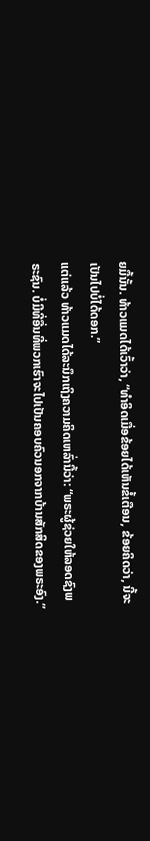ຍມື້ນັ້ນ. ທ້າວແມດໄດ້ເວົ້າວ່າ, “ທຳອິດເມື່ອຂ້ອຍໄດ້ເຫັນຂໍ້ເຕືອນ, ຂ້ອຍຄິດວ່າ, ນີ້ຈະເປັນໄປບໍ່ໄດ້ດອກ.”
ແຕ່ແລ້ວ ທ້າວແມດໄດ້ລະນຶກເຖິງຄວາມຄິດເຫລົ່ານີ້ວ່າ: “ພຣະຜູ້ຊ່ວຍໃຫ້ລອດຊົງພຣະຊົນ. ບໍ່ມີທີ່ອື່ນທີ່ພວກເຮົາຈະໄປເປັນຄອບຄົວນອກຈາກບ້ານສັກສິດຂອງພຣະອົງ.”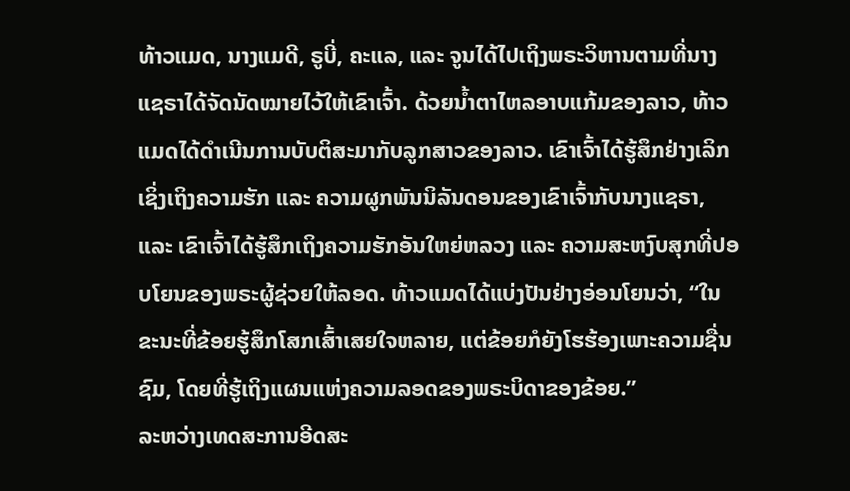ທ້າວແມດ, ນາງແມດີ, ຣູບີ່, ຄະແລ, ແລະ ຈູນໄດ້ໄປເຖິງພຣະວິຫານຕາມທີ່ນາງແຊຣາໄດ້ຈັດນັດໝາຍໄວ້ໃຫ້ເຂົາເຈົ້າ. ດ້ວຍນ້ຳຕາໄຫລອາບແກ້ມຂອງລາວ, ທ້າວແມດໄດ້ດຳເນີນການບັບຕິສະມາກັບລູກສາວຂອງລາວ. ເຂົາເຈົ້າໄດ້ຮູ້ສຶກຢ່າງເລິກເຊິ່ງເຖິງຄວາມຮັກ ແລະ ຄວາມຜູກພັນນິລັນດອນຂອງເຂົາເຈົ້າກັບນາງແຊຣາ, ແລະ ເຂົາເຈົ້າໄດ້ຮູ້ສຶກເຖິງຄວາມຮັກອັນໃຫຍ່ຫລວງ ແລະ ຄວາມສະຫງົບສຸກທີ່ປອບໂຍນຂອງພຣະຜູ້ຊ່ວຍໃຫ້ລອດ. ທ້າວແມດໄດ້ແບ່ງປັນຢ່າງອ່ອນໂຍນວ່າ, “ໃນຂະນະທີ່ຂ້ອຍຮູ້ສຶກໂສກເສົ້າເສຍໃຈຫລາຍ, ແຕ່ຂ້ອຍກໍຍັງໂຮຮ້ອງເພາະຄວາມຊື່ນຊົມ, ໂດຍທີ່ຮູ້ເຖິງແຜນແຫ່ງຄວາມລອດຂອງພຣະບິດາຂອງຂ້ອຍ.”
ລະຫວ່າງເທດສະການອີດສະ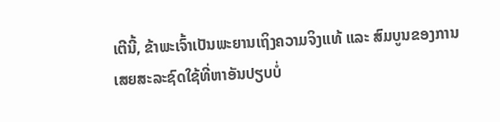ເຕີນີ້, ຂ້າພະເຈົ້າເປັນພະຍານເຖິງຄວາມຈິງແທ້ ແລະ ສົມບູນຂອງການເສຍສະລະຊົດໃຊ້ທີ່ຫາອັນປຽບບໍ່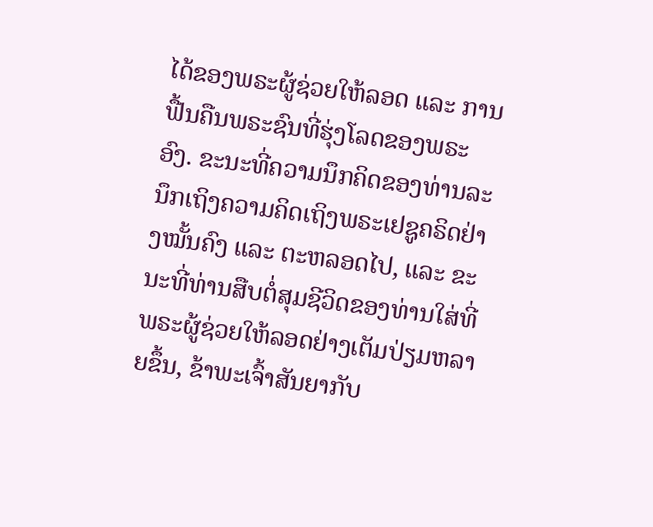ໄດ້ຂອງພຣະຜູ້ຊ່ວຍໃຫ້ລອດ ແລະ ການຟື້ນຄືນພຣະຊົນທີ່ຮຸ່ງໂລດຂອງພຣະອົງ. ຂະນະທີ່ຄວາມນຶກຄິດຂອງທ່ານລະນຶກເຖິງຄວາມຄິດເຖິງພຣະເຢຊູຄຣິດຢ່າງໝັ້ນຄົງ ແລະ ຕະຫລອດໄປ, ແລະ ຂະນະທີ່ທ່ານສືບຕໍ່ສຸມຊີວິດຂອງທ່ານໃສ່ທີ່ພຣະຜູ້ຊ່ວຍໃຫ້ລອດຢ່າງເຕັມປ່ຽມຫລາຍຂຶ້ນ, ຂ້າພະເຈົ້າສັນຍາກັບ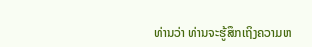ທ່ານວ່າ ທ່ານຈະຮູ້ສຶກເຖິງຄວາມຫ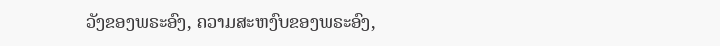ວັງຂອງພຣະອົງ, ຄວາມສະຫງົບຂອງພຣະອົງ,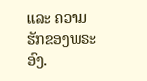ແລະ ຄວາມຮັກຂອງພຣະອົງ.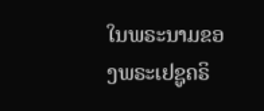ໃນພຣະນາມຂອງພຣະເຢຊູຄຣິ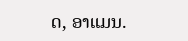ດ, ອາແມນ.